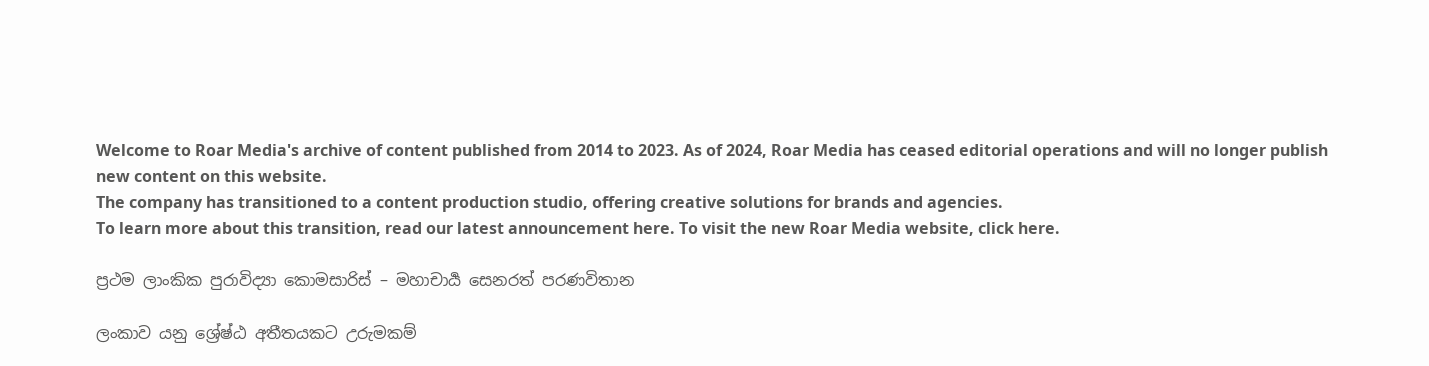Welcome to Roar Media's archive of content published from 2014 to 2023. As of 2024, Roar Media has ceased editorial operations and will no longer publish new content on this website.
The company has transitioned to a content production studio, offering creative solutions for brands and agencies.
To learn more about this transition, read our latest announcement here. To visit the new Roar Media website, click here.

ප්‍රථම ලාංකික පුරාවිද්‍යා කොමසාරිස් – මහාචාර්‍ය සෙනරත් පරණවිතාන

ලංකාව යනු ශ්‍රේෂ්ඨ අතීතයකට උරුමකම්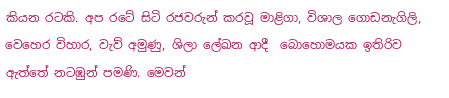කියන රටකි. අප රටේ සිටි රජවරුන් කරවූ මාළිගා, විශාල ගොඩනැගිලි, වෙහෙර විහාර, වැව් අමුණු, ශිලා ලේඛන ආදී  බොහොමයක ඉතිරිව ඇත්තේ නටඹුන් පමණි. මෙවන්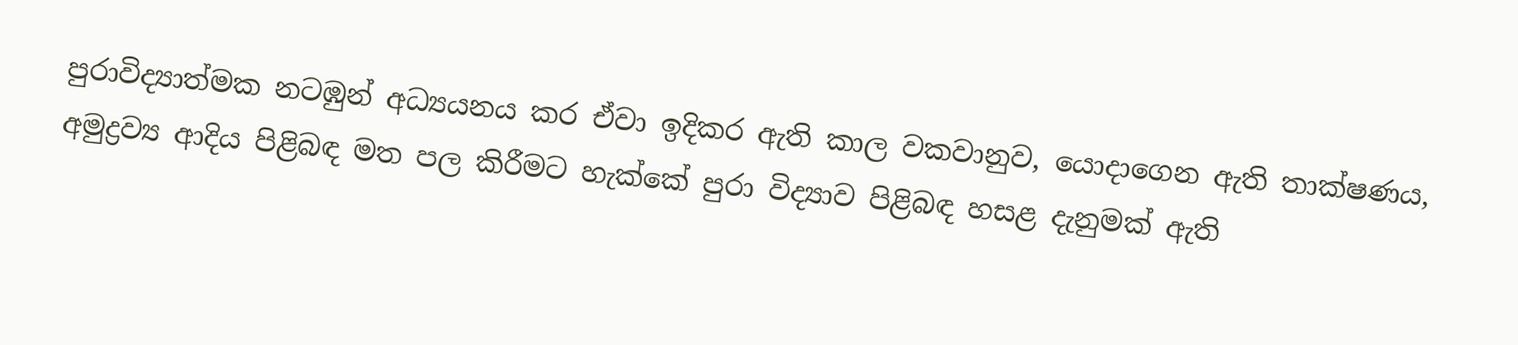පුරාවිද්‍යාත්මක නටඹුන් අධ්‍යයනය කර ඒවා ඉදිකර ඇති කාල වකවානුව, යොදාගෙන ඇති තාක්ෂණය, අමුද්‍රව්‍ය ආදිය පිළිබඳ මත පල කිරීමට හැක්කේ පුරා විද්‍යාව පිළිබඳ හසළ දැනුමක් ඇති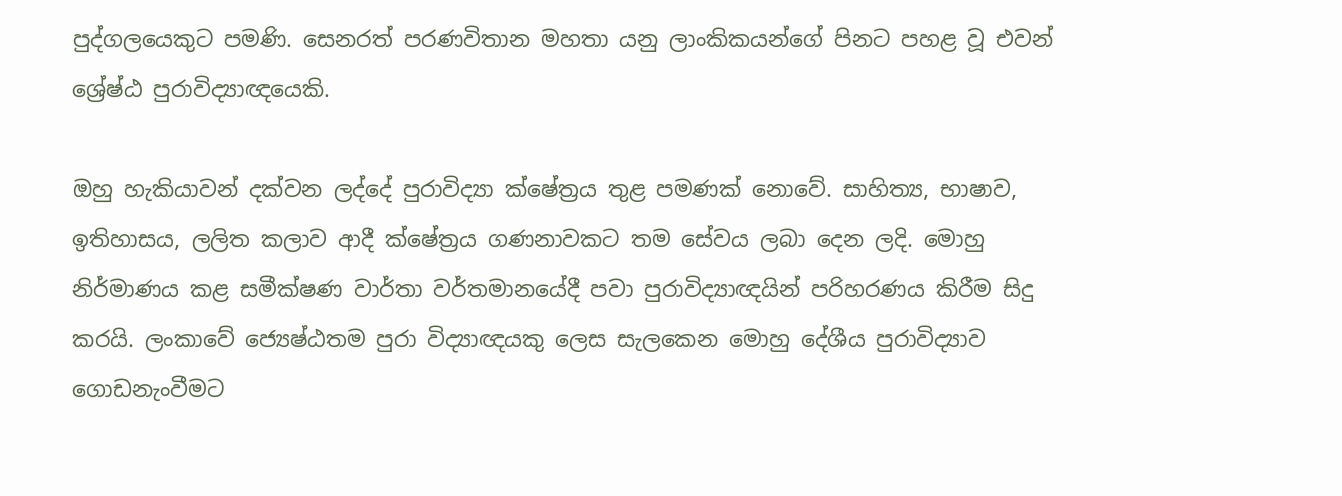පුද්ගලයෙකුට පමණි. සෙනරත් පරණවිතාන මහතා යනු ලාංකිකයන්ගේ පිනට පහළ වූ එවන් ශ්‍රේෂ්ඨ පුරාවිද්‍යාඥයෙකි.

ඔහු හැකියාවන් දක්වන ලද්දේ පුරාවිද්‍යා ක්ෂේත්‍රය තුළ පමණක් නොවේ. සාහිත්‍ය, භාෂාව, ඉතිහාසය, ලලිත කලාව ආදී ක්ෂේත්‍රය ගණනාවකට තම සේවය ලබා දෙන ලදි. මොහු නිර්මාණය කළ සමීක්ෂණ වාර්තා වර්තමානයේදී පවා පුරාවිද්‍යාඥයින් පරිහරණය කිරීම සිදු කරයි. ලංකාවේ ජ්‍යෙෂ්ඨතම පුරා විද්‍යාඥයකු ලෙස සැලකෙන මොහු දේශීය පුරාවිද්‍යාව ගොඩනැංවීමට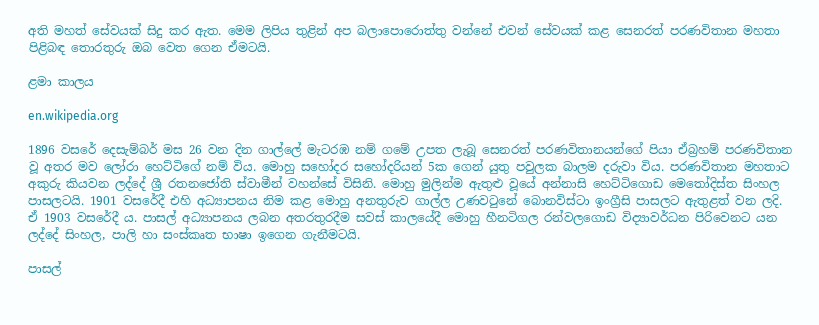අති මහත් සේවයක් සිදු කර ඇත. මෙම ලිපිය තුළින් අප බලාපොරොත්තු වන්නේ එවන් සේවයක් කළ සෙනරත් පරණවිතාන මහතා පිළිබඳ තොරතුරු ඔබ වෙත ගෙන ඒමටයි.

ළමා කාලය

en.wikipedia.org

1896 වසරේ දෙසැම්බර් මස 26 වන දින ගාල්ලේ මැටරඹ නම් ගමේ උපත ලැබූ සෙනරත් පරණවිතානයන්ගේ පියා ඒබ්‍රහම් පරණවිතාන වූ අතර මව ලෝරා හෙට්ටිගේ නම් විය. මොහු සහෝදර සහෝදරියන් 5ක ගෙන් යුතු පවුලක බාලම දරුවා විය. පරණවිතාන මහතාට අකුරු කියවන ලද්දේ ශ්‍රී රතනජෝති ස්වාමීන් වහන්සේ විසිනි. මොහු මුලින්ම ඇතුළු වූයේ අන්නාසි හෙට්ටිගොඩ මෙතෝදිස්ත සිංහල පාසලටයි. 1901 වසරේදී එහි අධ්‍යාපනය නිම කළ මොහු අනතුරුව ගාල්ල උණවටුනේ බොනවිස්ටා ඉංග්‍රීසි පාසලට ඇතුළත් වන ලදි. ඒ 1903 වසරේදී ය. පාසල් අධ්‍යාපනය ලබන අතරතුරදීම සවස් කාලයේදී මොහු හීනටිගල රන්වලගොඩ විද්‍යාවර්ධන පිරිවෙනට යන ලද්දේ සිංහල, පාලි හා සංස්කෘත භාෂා ඉගෙන ගැනීමටයි.

පාසල්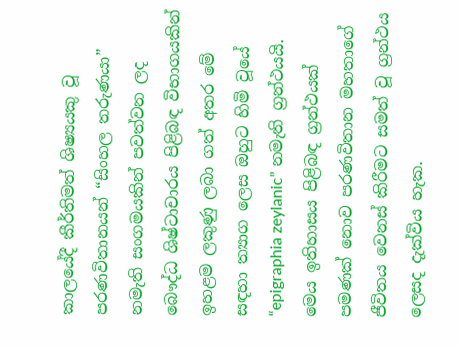කාලයේදී කීර්තිමත් ශිෂ්‍යයකු වූ පරණවිතානයන් “සිංහල තරුණයා” නමැති සංගමයකින් පවත්වන ලද බෞද්ධ ශිෂ්ටාචාරය පිළිබඳ විභාගයකින් ඉහළම ලකුණු ලබා ගත් අතර මේ සඳහා ත්‍යාග ලෙස ඔහුට හිමි වූයේ “epigraphia zeylanic” නමැති ග්‍රන්ථයයි. මෙය ඉතිහාසය පිළිබඳ ග්‍රන්ථයක් පමණක් නොව පරණවිතාන මහතාගේ ජීවිතය වෙනස් කිරීමට සමත් වූ ග්‍රන්ථය ලෙසද දැක්විය හැක.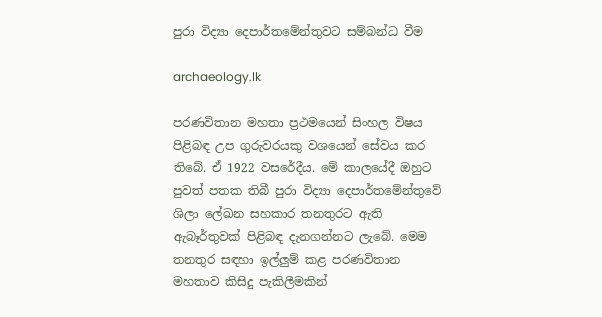පුරා විද්‍යා දෙපාර්තමේන්තුවට සම්බන්ධ වීම

archaeology.lk

පරණවිතාන මහතා ප්‍රථමයෙන් සිංහල විෂය පිළිබඳ උප ගුරුවරයකු වශයෙන් සේවය කර තිබේ. ඒ 1922 වසරේදීය. මේ කාලයේදී ඔහුට පුවත් පතක තිබී පුරා විද්‍යා දෙපාර්තමේන්තුවේ ශිලා ලේඛන සහකාර තනතුරට ඇති ඇබෑර්තුවක් පිළිබඳ දැනගන්නට ලැබේ. මෙම තනතුර සඳහා ඉල්ලුම් කළ පරණවිතාන මහතාව කිසිදු පැකිලීමකින්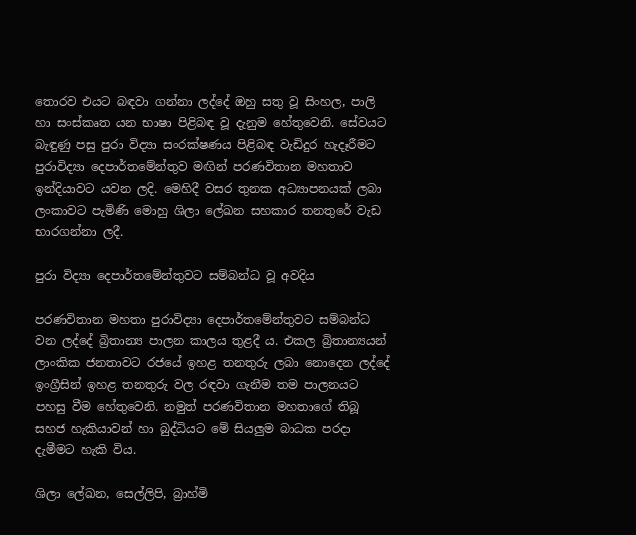තොරව එයට බඳවා ගන්නා ලද්දේ ඔහු සතු වූ සිංහල, පාලි හා සංස්කෘත යන භාෂා පිළිබඳ වූ දැනුම හේතුවෙනි. සේවයට බැඳුණු පසු පුරා විද්‍යා සංරක්ෂණය පිළිබඳ වැඩිදුර හැදෑරීමට පුරාවිද්‍යා දෙපාර්තමේන්තුව මඟින් පරණවිතාන මහතාව ඉන්දියාවට යවන ලදි. මෙහිදී වසර තුනක අධ්‍යාපනයක් ලබා ලංකාවට පැමිණි මොහු ශිලා ලේඛන සහකාර තනතුරේ වැඩ භාරගන්නා ලදී.

පුරා විද්‍යා දෙපාර්තමේන්තුවට සම්බන්ධ වූ අවදිය

පරණවිතාන මහතා පුරාවිද්‍යා දෙපාර්තමේන්තුවට සම්බන්ධ වන ලද්දේ බ්‍රිතාන්‍ය පාලන කාලය තුළදී ය. එකල බ්‍රිතාන්‍යයන් ලාංකික ජනතාවට රජයේ ඉහළ තනතුරු ලබා නොදෙන ලද්දේ ඉංග්‍රීසින් ඉහළ තනතුරු වල රඳවා ගැනීම තම පාලනයට පහසු වීම හේතුවෙනි. නමුත් පරණවිතාන මහතාගේ තිබූ සහජ හැකියාවන් හා බුද්ධියට මේ සියලුම බාධක පරදා දැමීමට හැකි විය.

ශිලා ලේඛන, සෙල්ලිපි, බ්‍රාහ්මි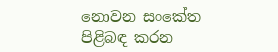නොවන සංකේත පිළිබඳ කරන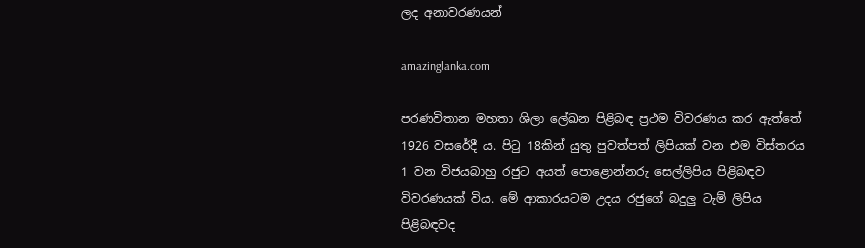ලද අනාවරණයන්

amazinglanka.com

පරණවිතාන මහතා ශිලා ලේඛන පිළිබඳ ප්‍රථම විවරණය කර ඇත්තේ 1926 වසරේදී ය. පිටු 18කින් යුතු පුවත්පත් ලිපියක් වන එම විස්තරය 1 වන විජයබාහු රජුට අයත් පොළොන්නරු සෙල්ලිපිය පිළිබඳව විවරණයක් විය. මේ ආකාරයටම උදය රජුගේ බදුලු ටැම් ලිපිය පිළිබඳවද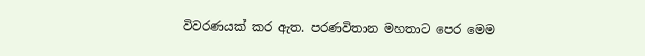විවරණයක් කර ඇත. පරණවිතාන මහතාට පෙර මෙම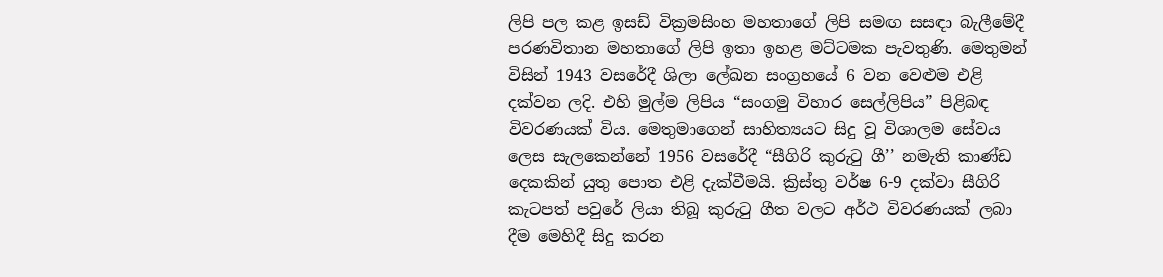ලිපි පල කළ ඉසඩ් වික්‍රමසිංහ මහතාගේ ලිපි සමඟ සසඳා බැලීමේදී පරණවිතාන මහතාගේ ලිපි ඉතා ඉහළ මට්ටමක පැවතුණි. මෙතුමන් විසින් 1943 වසරේදී ශිලා ලේඛන සංග්‍රහයේ 6 වන වෙළුම එළි දක්වන ලදි. එහි මුල්ම ලිපිය “සංගමු විහාර සෙල්ලිපිය” පිළිබඳ විවරණයක් විය. මෙතුමාගෙන් සාහිත්‍යයට සිදු වූ විශාලම සේවය ලෙස සැලකෙන්නේ 1956 වසරේදී “සීගිරි කුරුටු ගී’’ නමැති කාණ්ඩ දෙකකින් යුතු පොත එළි දැක්වීමයි. ක්‍රිස්තු වර්ෂ 6-9 දක්වා සීගිරි කැටපත් පවුරේ ලියා තිබූ කුරුටු ගීත වලට අර්ථ විවරණයක් ලබා දීම මෙහිදී සිදු කරන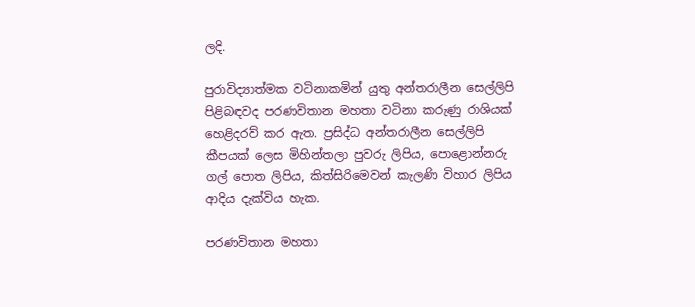ලදි.

පුරාවිද්‍යාත්මක වටිනාකමින් යුතු අන්තරාලීන සෙල්ලිපි පිළිබඳවද පරණවිතාන මහතා වටිනා කරුණු රාශියක් හෙළිදරව් කර ඇත. ප්‍රසිද්ධ අන්තරාලීන සෙල්ලිපි කීපයක් ලෙස මිහින්තලා පුවරු ලිපිය, පොළොන්නරු ගල් පොත ලිපිය, කිත්සිරිමෙවන් කැලණි විහාර ලිපිය ආදිය දැක්විය හැක.

පරණවිතාන මහතා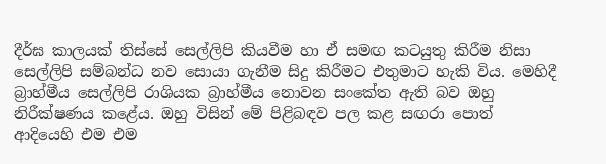දීර්ඝ කාලයක් තිස්සේ සෙල්ලිපි කියවීම හා ඒ සමඟ කටයුතු කිරීම නිසා සෙල්ලිපි සම්බන්ධ නව සොයා ගැනීම සිදු කිරීමට එතුමාට හැකි විය. මෙහිදී බ්‍රාහ්මීය සෙල්ලිපි රාශියක බ්‍රාහ්මීය නොවන සංකේත ඇති බව ඔහු නිරීක්ෂණය කළේය. ඔහු විසින් මේ පිළිබඳව පල කළ සඟරා පොත් ආදියෙහි එම එම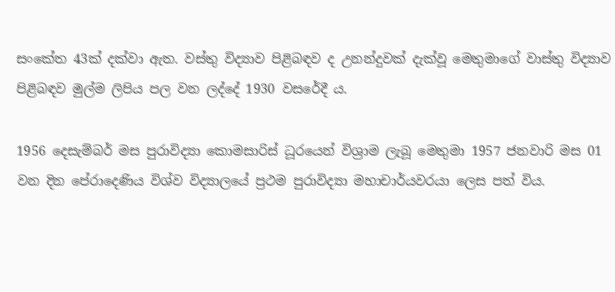සංකේත 43ක් දක්වා ඇත. වස්තු විද්‍යාව පිළිබඳව ද උනන්දුවක් දැක්වූ මෙතුමාගේ වාස්තු විද්‍යාව පිළිබඳව මුල්ම ලිපිය පල වන ලද්දේ 1930 වසරේදී ය.

1956 දෙසැම්බර් මස පුරාවිද්‍යා කොමසාරිස් ධූරයෙන් විශ්‍රාම ලැබූ මෙතුමා 1957 ජනවාරි මස 01 වන දින පේරාදෙණිය විශ්ව විද්‍යාලයේ ප්‍රථම පුරාවිද්‍යා මහාචාර්යවරයා ලෙස පත් විය.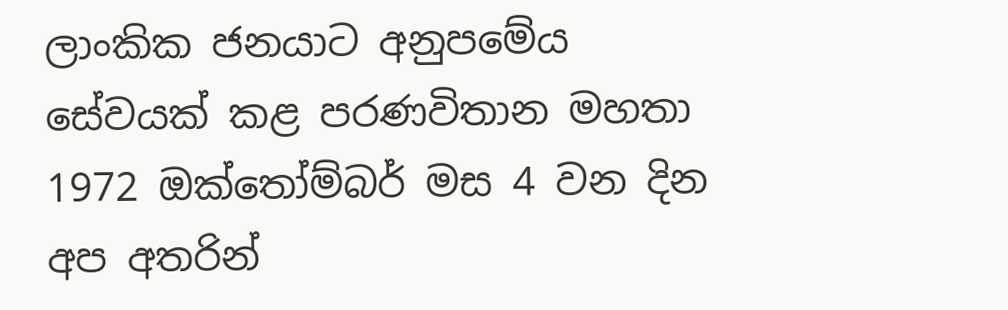ලාංකික ජනයාට අනුපමේය සේවයක් කළ පරණවිතාන මහතා 1972 ඔක්තෝම්බර් මස 4 වන දින අප අතරින්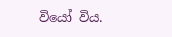වියෝ විය.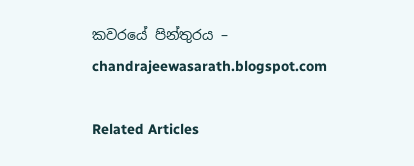කවරයේ පින්තුරය – chandrajeewasarath.blogspot.com

Related Articles